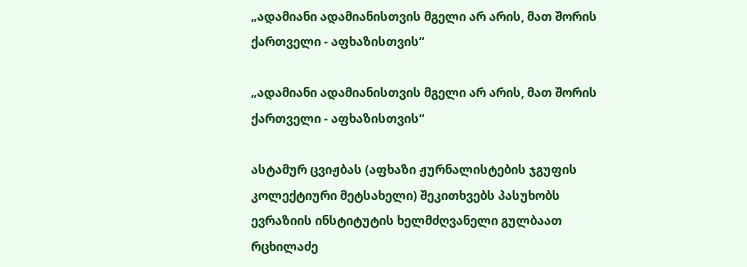„ადამიანი ადამიანისთვის მგელი არ არის, მათ შორის ქართველი - აფხაზისთვის“

„ადამიანი ადამიანისთვის მგელი არ არის, მათ შორის ქართველი - აფხაზისთვის“

ასტამურ ცვიჟბას (აფხაზი ჟურნალისტების ჯგუფის კოლექტიური მეტსახელი) შეკითხვებს პასუხობს ევრაზიის ინსტიტუტის ხელმძღვანელი გულბაათ რცხილაძე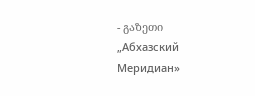- გაზეთი „Абхазский Меридиан»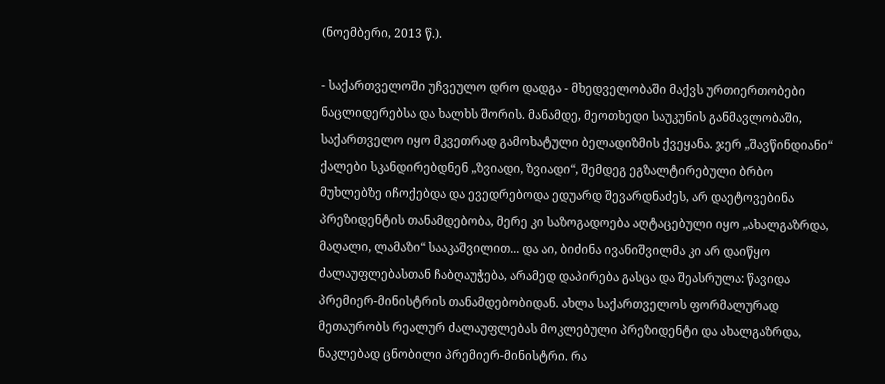(ნოემბერი, 2013 წ.).

- საქართველოში უჩვეულო დრო დადგა - მხედველობაში მაქვს ურთიერთობები ნაცლიდერებსა და ხალხს შორის. მანამდე, მეოთხედი საუკუნის განმავლობაში, საქართველო იყო მკვეთრად გამოხატული ბელადიზმის ქვეყანა. ჯერ „შავწინდიანი“ ქალები სკანდირებდნენ „ზვიადი, ზვიადი“, შემდეგ ეგზალტირებული ბრბო მუხლებზე იჩოქებდა და ევედრებოდა ედუარდ შევარდნაძეს, არ დაეტოვებინა პრეზიდენტის თანამდებობა, მერე კი საზოგადოება აღტაცებული იყო „ახალგაზრდა, მაღალი, ლამაზი“ სააკაშვილით... და აი, ბიძინა ივანიშვილმა კი არ დაიწყო ძალაუფლებასთან ჩაბღაუჭება, არამედ დაპირება გასცა და შეასრულა: წავიდა პრემიერ-მინისტრის თანამდებობიდან. ახლა საქართველოს ფორმალურად მეთაურობს რეალურ ძალაუფლებას მოკლებული პრეზიდენტი და ახალგაზრდა, ნაკლებად ცნობილი პრემიერ-მინისტრი. რა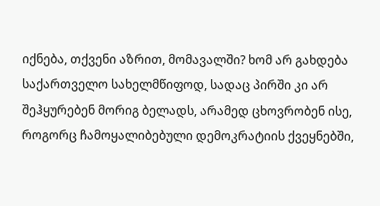იქნება, თქვენი აზრით, მომავალში? ხომ არ გახდება საქართველო სახელმწიფოდ, სადაც პირში კი არ შეჰყურებენ მორიგ ბელადს, არამედ ცხოვრობენ ისე, როგორც ჩამოყალიბებული დემოკრატიის ქვეყნებში,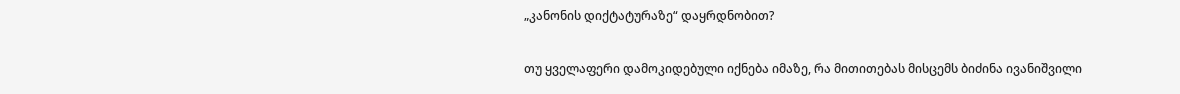„კანონის დიქტატურაზე“ დაყრდნობით?

თუ ყველაფერი დამოკიდებული იქნება იმაზე, რა მითითებას მისცემს ბიძინა ივანიშვილი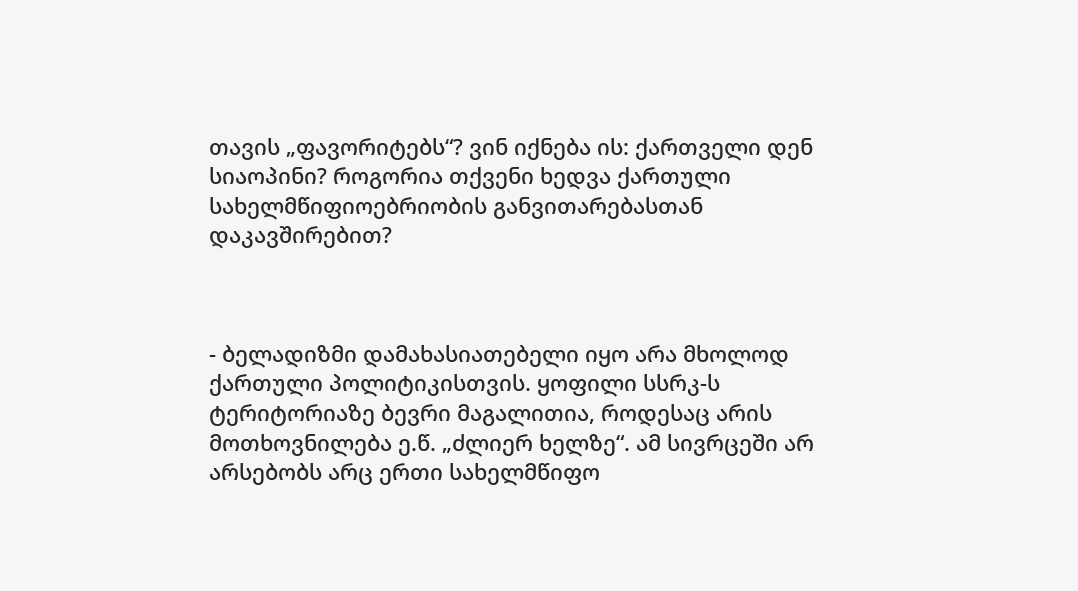თავის „ფავორიტებს“? ვინ იქნება ის: ქართველი დენ სიაოპინი? როგორია თქვენი ხედვა ქართული სახელმწიფიოებრიობის განვითარებასთან დაკავშირებით?



- ბელადიზმი დამახასიათებელი იყო არა მხოლოდ ქართული პოლიტიკისთვის. ყოფილი სსრკ-ს ტერიტორიაზე ბევრი მაგალითია, როდესაც არის მოთხოვნილება ე.წ. „ძლიერ ხელზე“. ამ სივრცეში არ არსებობს არც ერთი სახელმწიფო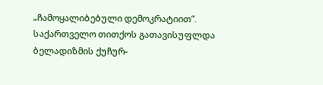„ჩამოყალიბებული დემოკრატიით“. საქართველო თითქოს გათავისუფლდა ბელადიზმის ქუჩურ-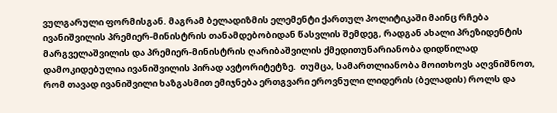ვულგარული ფორმისგან. მაგრამ ბელადიზმის ელემენტი ქართულ პოლიტიკაში მაინც რჩება ივანიშვილის პრემიერ-მინისტრის თანამდებობიდან წასვლის შემდეგ, რადგან ახალი პრეზიდენტის მარგველაშვილის და პრემიერ-მინისტრის ღარიბაშვილის ქმედითუნარიანობა დიდწილად დამოკიდებულია ივანიშვილის პირად ავტორიტეტზე.  თუმცა, სამართლიანობა მოითხოვს აღვნიშნოთ, რომ თავად ივანიშვილი ხაზგასმით ემიჯნება ერთგვარი ეროვნული ლიდერის (ბელადის) როლს და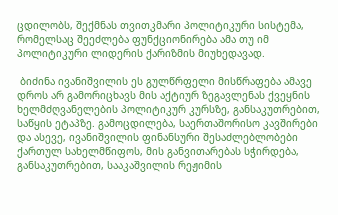ცდილობს, შექმნას თვითკმარი პოლიტიკური სისტემა, რომელსაც შეეძლება ფუნქციონირება ამა თუ იმ პოლიტიკური ლიდერის ქარიზმის მიუხედავად.

 ბიძინა ივანიშვილის ეს გულწრფელი მისწრაფება ამავე დროს არ გამორიცხავს მის აქტიურ ზეგავლენას ქვეყნის ხელმძღვანელების პოლიტიკურ კურსზე, განსაკუთრებით, საწყის ეტაპზე. გამოცდილება, საერთაშორისო კავშირები და ასევე, ივანიშვილის ფინანსური შესაძლებლობები ქართულ სახელმწიფოს, მის განვითარებას სჭირდება, განსაკუთრებით, სააკაშვილის რეჟიმის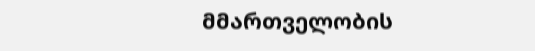მმართველობის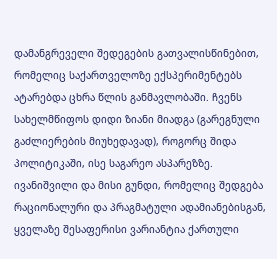დამანგრეველი შედეგების გათვალისწინებით, რომელიც საქართველოზე ექსპერიმენტებს ატარებდა ცხრა წლის განმავლობაში. ჩვენს სახელმწიფოს დიდი ზიანი მიადგა (გარეგნული გაძლიერების მიუხედავად), როგორც შიდა პოლიტიკაში, ისე საგარეო ასპარეზზე. ივანიშვილი და მისი გუნდი, რომელიც შედგება რაციონალური და პრაგმატული ადამიანებისგან, ყველაზე შესაფერისი ვარიანტია ქართული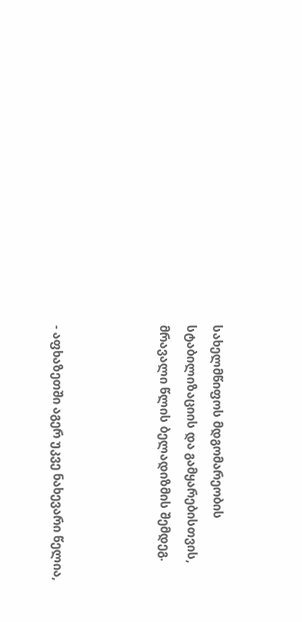სახელმწიფოს მდგომარეობის სტაბილიზაციის და გამყარებისთვის, მრავალი წლის ბელადიზმის შემდეგ.



- აფხაზეთში აგერ უკვე ნახევარი წელია,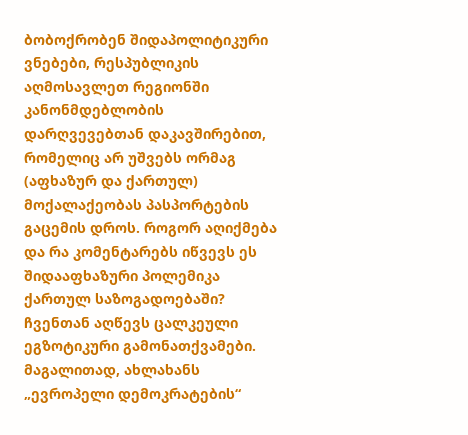ბობოქრობენ შიდაპოლიტიკური ვნებები, რესპუბლიკის აღმოსავლეთ რეგიონში კანონმდებლობის დარღვევებთან დაკავშირებით, რომელიც არ უშვებს ორმაგ (აფხაზურ და ქართულ) მოქალაქეობას პასპორტების გაცემის დროს. როგორ აღიქმება და რა კომენტარებს იწვევს ეს შიდააფხაზური პოლემიკა ქართულ საზოგადოებაში? ჩვენთან აღწევს ცალკეული ეგზოტიკური გამონათქვამები. მაგალითად, ახლახანს „ევროპელი დემოკრატების“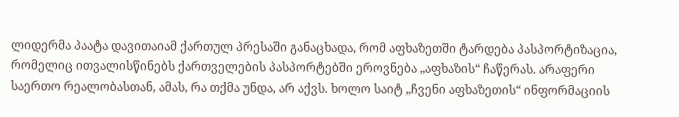ლიდერმა პაატა დავითაიამ ქართულ პრესაში განაცხადა, რომ აფხაზეთში ტარდება პასპორტიზაცია, რომელიც ითვალისწინებს ქართველების პასპორტებში ეროვნება „აფხაზის“ ჩაწერას. არაფერი საერთო რეალობასთან, ამას, რა თქმა უნდა, არ აქვს. ხოლო საიტ „ჩვენი აფხაზეთის“ ინფორმაციის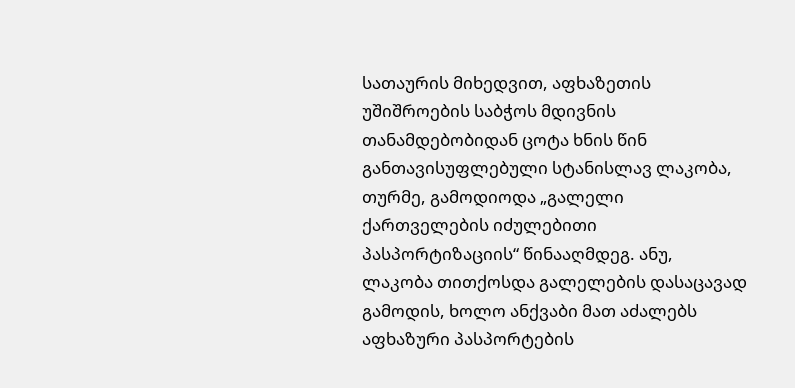სათაურის მიხედვით, აფხაზეთის უშიშროების საბჭოს მდივნის თანამდებობიდან ცოტა ხნის წინ განთავისუფლებული სტანისლავ ლაკობა, თურმე, გამოდიოდა „გალელი ქართველების იძულებითი პასპორტიზაციის“ წინააღმდეგ. ანუ, ლაკობა თითქოსდა გალელების დასაცავად გამოდის, ხოლო ანქვაბი მათ აძალებს აფხაზური პასპორტების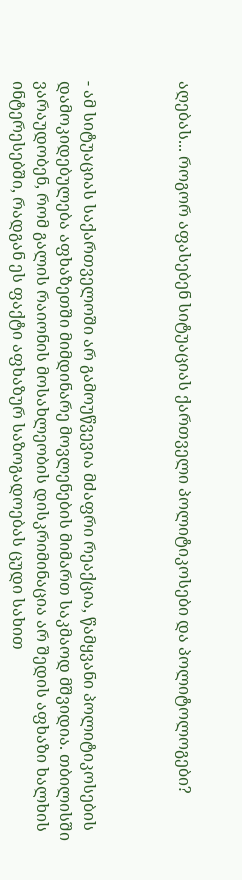აღებას... როგორ აფასებენ სიტუაციას ქართველი პოლიტიკოსები და პოლიტოლოგები?



- ამ სიტუაციას საქართველოში არ გამოუწვევია მძაფრი რეაქცია, წამყვანი პოლიტიკოსების დამოკიდებულება აფხაზეთში მიმდინარე მოვლენების მიმართ საკმაოდ მშვიდია. თბილისში ვარაუდობენ, რომ გალის რაიონის მოსახლეობის დისკრიმინაცია არ შედის აფხაზი ხალხის ინტერესებში, რადგან ეს ფაქტი აფხაზურ საზოგადოებას ცუდი სახით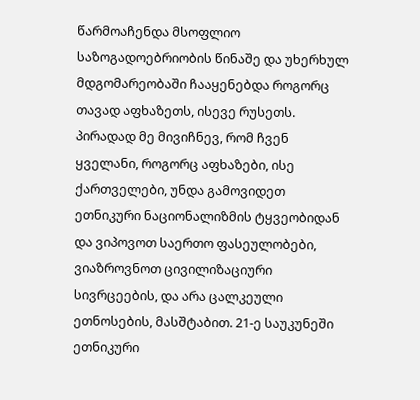წარმოაჩენდა მსოფლიო საზოგადოებრიობის წინაშე და უხერხულ მდგომარეობაში ჩააყენებდა როგორც თავად აფხაზეთს, ისევე რუსეთს. პირადად მე მივიჩნევ, რომ ჩვენ ყველანი, როგორც აფხაზები, ისე ქართველები, უნდა გამოვიდეთ ეთნიკური ნაციონალიზმის ტყვეობიდან და ვიპოვოთ საერთო ფასეულობები, ვიაზროვნოთ ცივილიზაციური სივრცეების, და არა ცალკეული ეთნოსების, მასშტაბით. 21-ე საუკუნეში ეთნიკური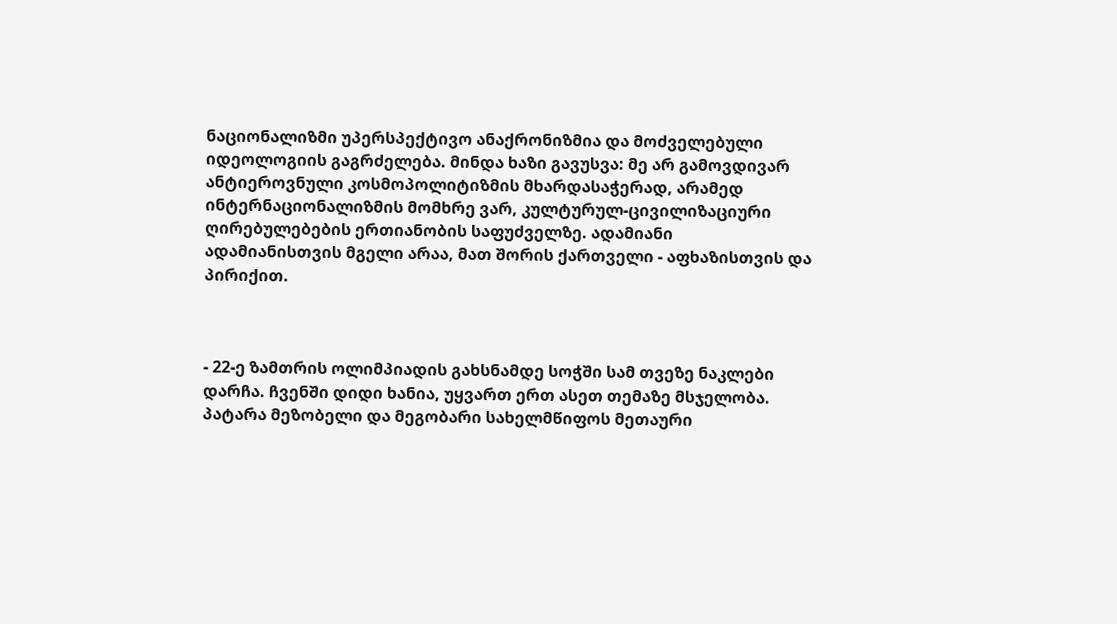ნაციონალიზმი უპერსპექტივო ანაქრონიზმია და მოძველებული იდეოლოგიის გაგრძელება. მინდა ხაზი გავუსვა: მე არ გამოვდივარ ანტიეროვნული კოსმოპოლიტიზმის მხარდასაჭერად, არამედ ინტერნაციონალიზმის მომხრე ვარ, კულტურულ-ცივილიზაციური ღირებულებების ერთიანობის საფუძველზე. ადამიანი ადამიანისთვის მგელი არაა, მათ შორის ქართველი - აფხაზისთვის და პირიქით.



- 22-ე ზამთრის ოლიმპიადის გახსნამდე სოჭში სამ თვეზე ნაკლები დარჩა. ჩვენში დიდი ხანია, უყვართ ერთ ასეთ თემაზე მსჯელობა. პატარა მეზობელი და მეგობარი სახელმწიფოს მეთაური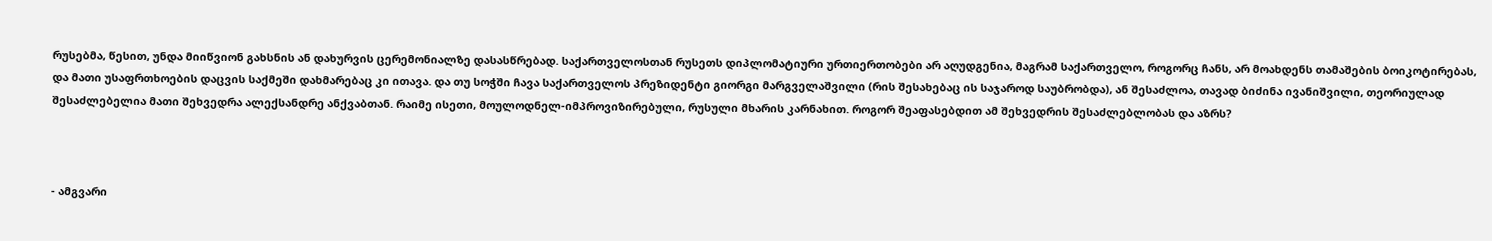რუსებმა, წესით, უნდა მიიწვიონ გახსნის ან დახურვის ცერემონიალზე დასასწრებად. საქართველოსთან რუსეთს დიპლომატიური ურთიერთობები არ აღუდგენია, მაგრამ საქართველო, როგორც ჩანს, არ მოახდენს თამაშების ბოიკოტირებას, და მათი უსაფრთხოების დაცვის საქმეში დახმარებაც კი ითავა. და თუ სოჭში ჩავა საქართველოს პრეზიდენტი გიორგი მარგველაშვილი (რის შესახებაც ის საჯაროდ საუბრობდა), ან შესაძლოა, თავად ბიძინა ივანიშვილი, თეორიულად შესაძლებელია მათი შეხვედრა ალექსანდრე ანქვაბთან. რაიმე ისეთი, მოულოდნელ-იმპროვიზირებული, რუსული მხარის კარნახით. როგორ შეაფასებდით ამ შეხვედრის შესაძლებლობას და აზრს?



- ამგვარი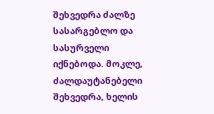შეხვედრა ძალზე სასარგებლო და სასურველი იქნებოდა. მოკლე, ძალდაუტანებელი შეხვედრა, ხელის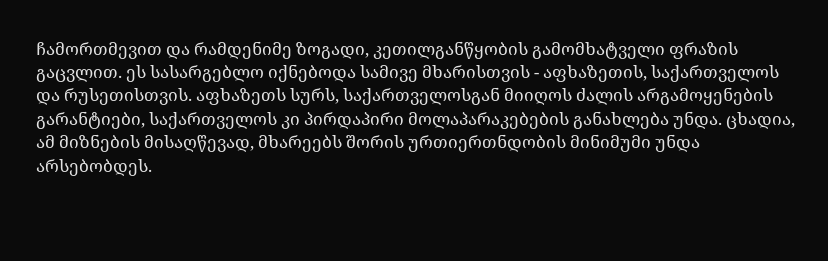ჩამორთმევით და რამდენიმე ზოგადი, კეთილგანწყობის გამომხატველი ფრაზის გაცვლით. ეს სასარგებლო იქნებოდა სამივე მხარისთვის - აფხაზეთის, საქართველოს და რუსეთისთვის. აფხაზეთს სურს, საქართველოსგან მიიღოს ძალის არგამოყენების გარანტიები, საქართველოს კი პირდაპირი მოლაპარაკებების განახლება უნდა. ცხადია, ამ მიზნების მისაღწევად, მხარეებს შორის ურთიერთნდობის მინიმუმი უნდა არსებობდეს.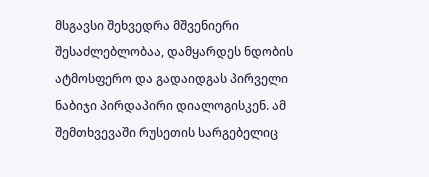მსგავსი შეხვედრა მშვენიერი შესაძლებლობაა, დამყარდეს ნდობის ატმოსფერო და გადაიდგას პირველი ნაბიჯი პირდაპირი დიალოგისკენ. ამ შემთხვევაში რუსეთის სარგებელიც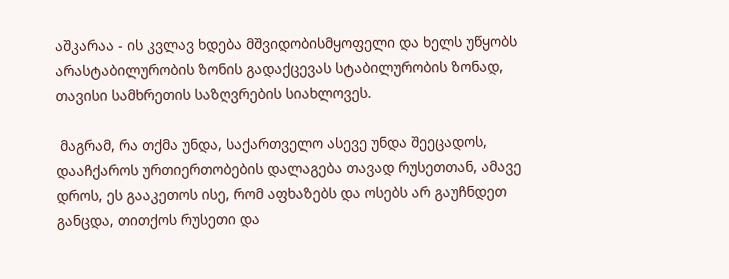აშკარაა - ის კვლავ ხდება მშვიდობისმყოფელი და ხელს უწყობს არასტაბილურობის ზონის გადაქცევას სტაბილურობის ზონად, თავისი სამხრეთის საზღვრების სიახლოვეს.

 მაგრამ, რა თქმა უნდა, საქართველო ასევე უნდა შეეცადოს, დააჩქაროს ურთიერთობების დალაგება თავად რუსეთთან, ამავე დროს, ეს გააკეთოს ისე, რომ აფხაზებს და ოსებს არ გაუჩნდეთ განცდა, თითქოს რუსეთი და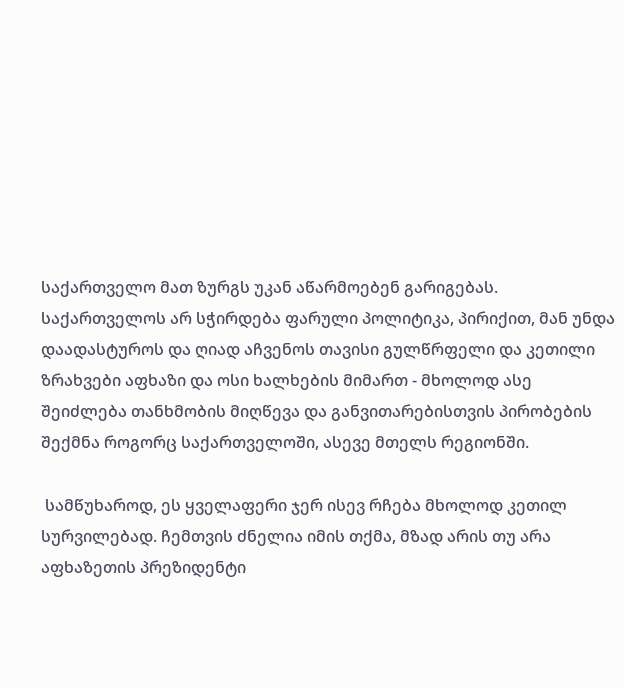საქართველო მათ ზურგს უკან აწარმოებენ გარიგებას. საქართველოს არ სჭირდება ფარული პოლიტიკა, პირიქით, მან უნდა დაადასტუროს და ღიად აჩვენოს თავისი გულწრფელი და კეთილი ზრახვები აფხაზი და ოსი ხალხების მიმართ - მხოლოდ ასე შეიძლება თანხმობის მიღწევა და განვითარებისთვის პირობების შექმნა როგორც საქართველოში, ასევე მთელს რეგიონში.

 სამწუხაროდ, ეს ყველაფერი ჯერ ისევ რჩება მხოლოდ კეთილ სურვილებად. ჩემთვის ძნელია იმის თქმა, მზად არის თუ არა აფხაზეთის პრეზიდენტი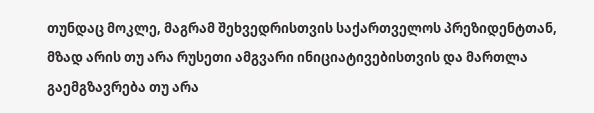თუნდაც მოკლე, მაგრამ შეხვედრისთვის საქართველოს პრეზიდენტთან, მზად არის თუ არა რუსეთი ამგვარი ინიციატივებისთვის და მართლა გაემგზავრება თუ არა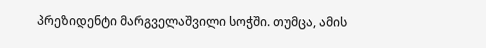პრეზიდენტი მარგველაშვილი სოჭში. თუმცა, ამის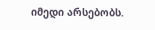იმედი არსებობს.